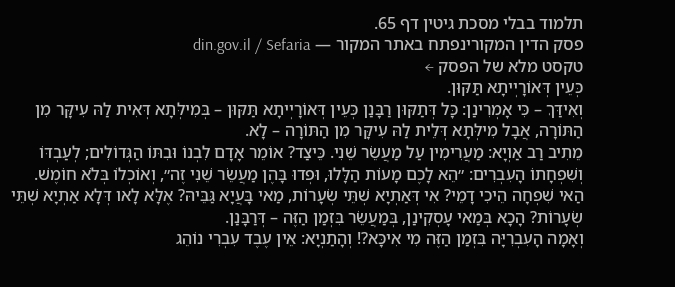תלמוד בבלי מסכת גיטין דף 65.
פסק הדין המקורינפתח באתר המקור — din.gov.il / Sefaria
טקסט מלא של הפסק ←
כְּעֵין דְּאוֹרָיְיתָא תַּקּוּן.
וְאִידַּךְ – כִּי אָמְרִינַן: כָּל דְּתַקּוּן רַבָּנַן כְּעֵין דְּאוֹרָיְיתָא תַּקּוּן – בְּמִילְּתָא דְּאִית לַהּ עִיקָּר מִן הַתּוֹרָה, אֲבָל מִילְּתָא דְּלֵית לַהּ עִיקָּר מִן הַתּוֹרָה – לָא.
מֵתִיב רַב אַוְיָא: מַעֲרִימִין עַל מַעֲשֵׂר שֵׁנִי. כֵּיצַד? אוֹמֵר אָדָם לִבְנוֹ וּבִתּוֹ הַגְּדוֹלִים; לְעַבְדּוֹ וְשִׁפְחָתוֹ הָעִבְרִים: ״הֵא לָכֶם מָעוֹת הַלָּלוּ, וּפְדוּ בָּהֶן מַעֲשֵׂר שֵׁנִי זֶה״, וְאוֹכְלוֹ בְּלֹא חוֹמֶשׁ.
הַאי שִׁפְחָה הֵיכִי דָמֵי? אִי דְּאַתְיָא שְׁתֵּי שְׂעָרוֹת, מַאי בָּעֲיָא גַּבֵּיהּ? אֶלָּא לָאו דְּלָא אַתְיָא שְׁתֵּי שְׂעָרוֹת? הָכָא בְּמַאי עָסְקִינַן, בְּמַעֲשֵׂר בִּזְמַן הַזֶּה – דְּרַבָּנַן.
וְאָמָה הָעִבְרִיָּה בִּזְמַן הַזֶּה מִי אִיכָּא?! וְהָתַנְיָא: אֵין עֶבֶד עִבְרִי נוֹהֵג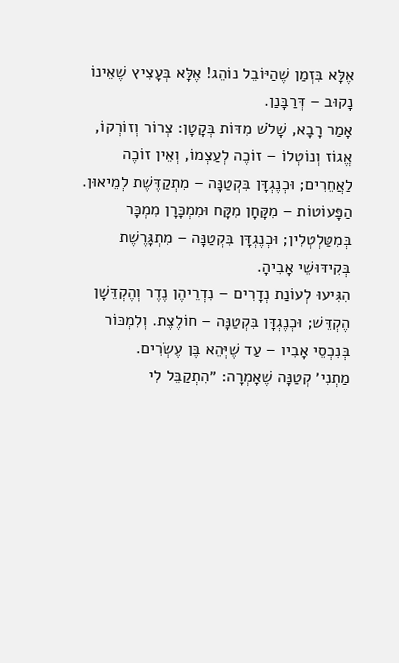אֶלָּא בִּזְמַן שֶׁהַיּוֹבֵל נוֹהֵג! אֶלָּא בְּעָצִיץ שֶׁאֵינוֹ נָקוּב – דְּרַבָּנַן.
אָמַר רָבָא, שָׁלֹשׁ מִדּוֹת בְּקָטָן: צְרוֹר וְזוֹרְקוֹ, אֱגוֹז וְנוֹטְלוֹ – זוֹכֶה לְעַצְמוֹ, וְאֵין זוֹכֶה לַאֲחֵרִים; וּכְנֶגְדָּן בִּקְטַנָּה – מִתְקַדֶּשֶׁת לְמֵיאוּן.
הַפָּעוֹטוֹת – מִקָּחָן מִקָּח וּמִמְכָּרָן מִמְכָּר בְּמִטַּלְטְלִין; וּכְנֶגְדָּן בִּקְטַנָּה – מִתְגָּרֶשֶׁת בְּקִידּוּשֵׁי אָבִיהָ.
הִגִּיעוּ לְעוֹנַת נְדָרִים – נִדְרֵיהֶן נֶדֶר וְהֶקְדֵּשָׁן הֶקְדֵּשׁ; וּכְנֶגְדָּן בִּקְטַנָּה – חוֹלֶצֶת. וְלִמְכּוֹר בְּנִכְסֵי אָבִיו – עַד שֶׁיְּהֵא בֶּן עֶשְׂרִים.
מַתְנִי׳ קְטַנָּה שֶׁאָמְרָה: ״הִתְקַבֵּל לִי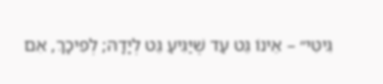גִּיטִּי״ – אֵינוֹ גֵּט עַד שֶׁיַּגִּיעַ גֵּט לְיָדָהּ; לְפִיכָךְ, אִם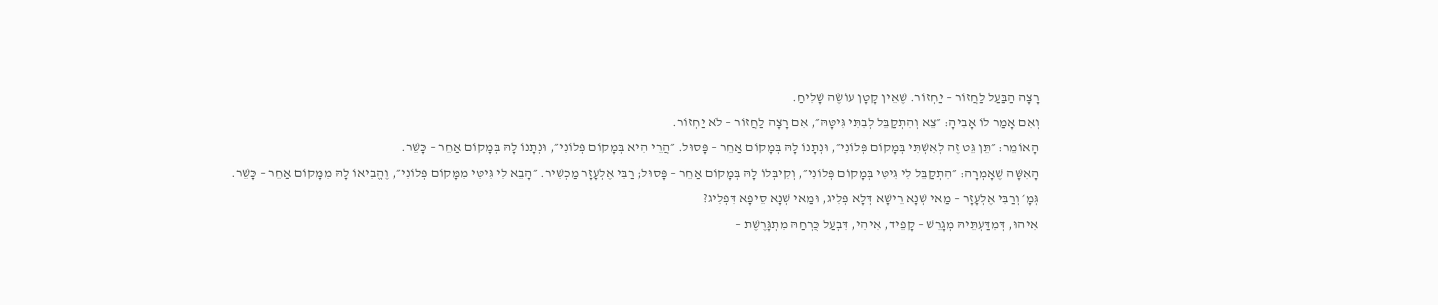רָצָה הַבַּעַל לַחֲזוֹר – יַחְזוֹר. שֶׁאֵין קָטָן עוֹשֶׂה שָׁלִיחַ.
וְאִם אָמַר לוֹ אָבִיהָ: ״צֵא וְהִתְקַבֵּל לְבִתִּי גִּיטָּהּ״, אִם רָצָה לַחֲזוֹר – לֹא יַחְזוֹר.
הָאוֹמֵר: ״תֵּן גֵּט זֶה לְאִשְׁתִּי בְּמָקוֹם פְּלוֹנִי״, וּנְתָנוֹ לָהּ בְּמָקוֹם אַחֵר – פָּסוּל. ״הֲרֵי הִיא בְּמָקוֹם פְּלוֹנִי״, וּנְתָנוֹ לָהּ בְּמָקוֹם אַחֵר – כָּשֵׁר.
הָאִשָּׁה שֶׁאָמְרָה: ״הִתְקַבֵּל לִי גִּיטִּי בְּמָקוֹם פְּלוֹנִי״, וְקִיבְּלוֹ לָהּ בְּמָקוֹם אַחֵר – פָּסוּל; רַבִּי אֶלְעָזָר מַכְשִׁיר. ״הָבֵא לִי גִּיטִּי מִמָּקוֹם פְּלוֹנִי״, וֶהֱבִיאוֹ לָהּ מִמָּקוֹם אַחֵר – כָּשֵׁר.
גְּמָ׳ וְרַבִּי אֶלְעָזָר – מַאי שְׁנָא רֵישָׁא דְּלָא פְּלִיג, וּמַאי שְׁנָא סֵיפָא דִּפְלִיג?
אִיהוּ, דְּמִדַּעְתֵּיהּ מְגָרֵשׁ – קָפֵיד, אִיהִי, דִּבְעַל כֻּרְחַהּ מִתְגָּרֶשֶׁת –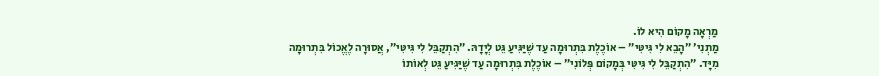מַרְאָה מָקוֹם הִיא לוֹ.
מַתְנִי׳ ״הָבֵא לִי גִּיטִּי״ – אוֹכֶלֶת בִּתְרוּמָה עַד שֶׁיַּגִּיעַ גֵּט לְיָדָהּ. ״הִתְקַבֵּל לִי גִּיטִּי״, אֲסוּרָה לֶאֱכוֹל בִּתְרוּמָה מִיָּד. ״הִתְקַבֵּל לִי גִּיטִּי בְּמָקוֹם פְּלוֹנִי״ – אוֹכֶלֶת בִּתְרוּמָה עַד שֶׁיַּגִּיעַ גֵּט לְאוֹתוֹ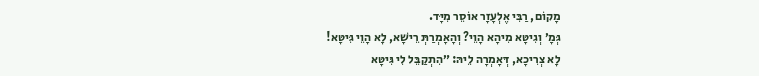מָקוֹם, רַבִּי אֶלְעָזָר אוֹסֵר מִיָּד.
גְּמָ׳ וְגִיטָּא מִיהָא הָוֵי? וְהָאָמְרַתְּ רֵישָׁא, לָא הָוֵי גִּיטָּא!
לָא צְרִיכָא, דְּאָמְרָה לֵיהּ: ״הִתְקַבֵּל לִי גִּיטָּא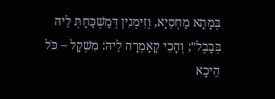בְּמָתָא מַחְסֵיָא, וְזִימְנִין דְּמַשְׁכַּחַתְּ לֵיהּ בְּבָבֶל״; וְהָכִי קָאָמְרָה לֵיהּ: מִשְׁקָל – כֹּל הֵיכָא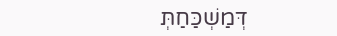דְּמַשְׁכַּחַתְּ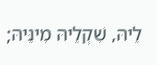לֵיהּ, שִׁקְלֵיהּ מִינֵּיהּ;